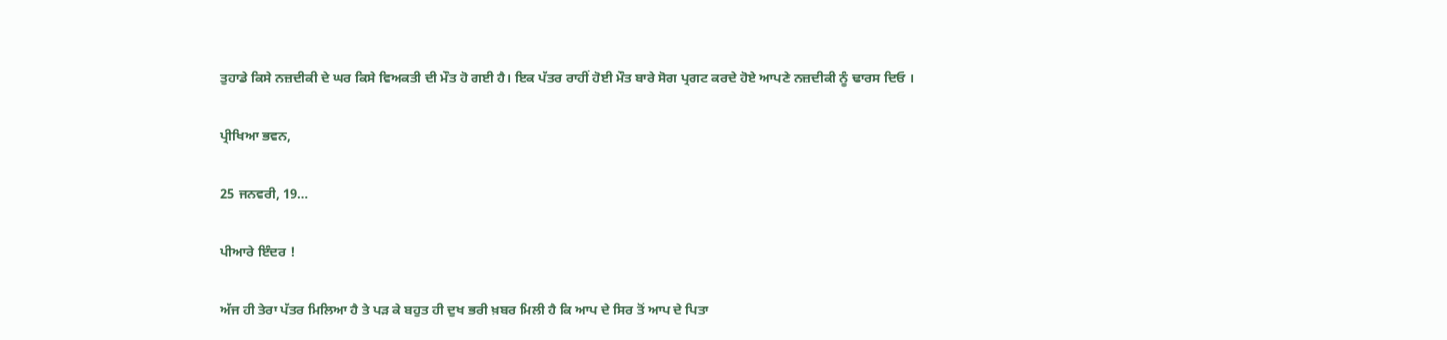ਤੁਹਾਡੇ ਕਿਸੇ ਨਜ਼ਦੀਕੀ ਦੇ ਘਰ ਕਿਸੇ ਵਿਅਕਤੀ ਦੀ ਮੌਤ ਹੋ ਗਈ ਹੈ। ਇਕ ਪੱਤਰ ਰਾਹੀਂ ਹੋਈ ਮੌਤ ਬਾਰੇ ਸੋਗ ਪ੍ਰਗਟ ਕਰਦੇ ਹੋਏ ਆਪਣੇ ਨਜ਼ਦੀਕੀ ਨੂੰ ਢਾਰਸ ਦਿਓ ।

ਪ੍ਰੀਖਿਆ ਭਵਨ,

25 ਜਨਵਰੀ, 19…

ਪੀਆਰੇ ਇੰਦਰ !

ਅੱਜ ਹੀ ਤੇਰਾ ਪੱਤਰ ਮਿਲਿਆ ਹੈ ਤੇ ਪੜ ਕੇ ਬਹੁਤ ਹੀ ਦੁਖ ਭਰੀ ਖ਼ਬਰ ਮਿਲੀ ਹੈ ਕਿ ਆਪ ਦੇ ਸਿਰ ਤੋਂ ਆਪ ਦੇ ਪਿਤਾ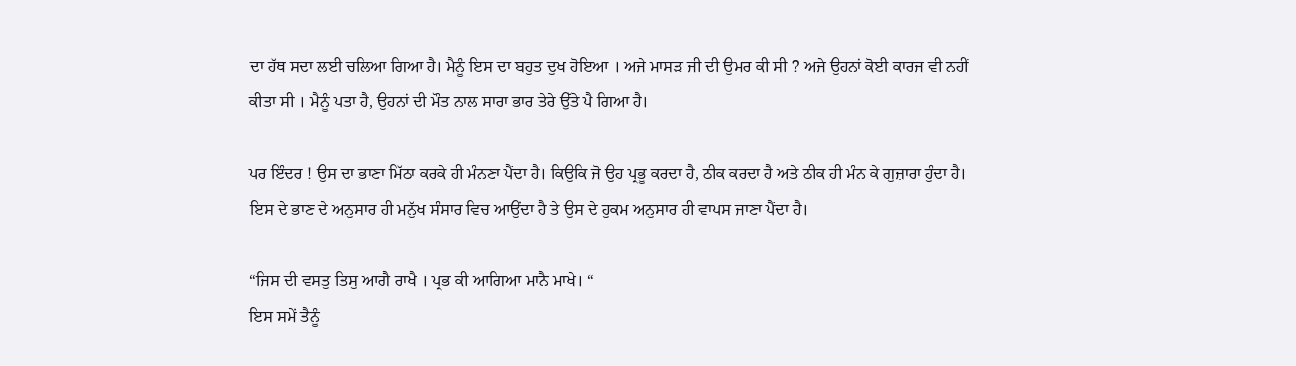ਦਾ ਹੱਥ ਸਦਾ ਲਈ ਚਲਿਆ ਗਿਆ ਹੈ। ਮੈਨੂੰ ਇਸ ਦਾ ਬਹੁਤ ਦੁਖ ਹੋਇਆ । ਅਜੇ ਮਾਸੜ ਜੀ ਦੀ ਉਮਰ ਕੀ ਸੀ ? ਅਜੇ ਉਹਨਾਂ ਕੋਈ ਕਾਰਜ ਵੀ ਨਹੀਂ ਕੀਤਾ ਸੀ । ਮੈਨੂੰ ਪਤਾ ਹੈ, ਉਹਨਾਂ ਦੀ ਮੌਤ ਨਾਲ ਸਾਰਾ ਭਾਰ ਤੇਰੇ ਉੱਤੇ ਪੈ ਗਿਆ ਹੈ।

ਪਰ ਇੰਦਰ ! ਉਸ ਦਾ ਭਾਣਾ ਮਿੱਠਾ ਕਰਕੇ ਹੀ ਮੰਨਣਾ ਪੈਂਦਾ ਹੈ। ਕਿਉਕਿ ਜੋ ਉਹ ਪ੍ਰਭੂ ਕਰਦਾ ਹੈ, ਠੀਕ ਕਰਦਾ ਹੈ ਅਤੇ ਠੀਕ ਹੀ ਮੰਨ ਕੇ ਗੁਜ਼ਾਰਾ ਹੁੰਦਾ ਹੈ। ਇਸ ਦੇ ਭਾਣ ਦੇ ਅਨੁਸਾਰ ਹੀ ਮਨੁੱਖ ਸੰਸਾਰ ਵਿਚ ਆਉਂਦਾ ਹੈ ਤੇ ਉਸ ਦੇ ਹੁਕਮ ਅਨੁਸਾਰ ਹੀ ਵਾਪਸ ਜਾਣਾ ਪੈਂਦਾ ਹੈ।

“ਜਿਸ ਦੀ ਵਸਤੁ ਤਿਸੁ ਆਗੈ ਰਾਖੈ । ਪ੍ਰਭ ਕੀ ਆਗਿਆ ਮਾਨੈ ਮਾਖੇ। “
ਇਸ ਸਮੇਂ ਤੈਨੂੰ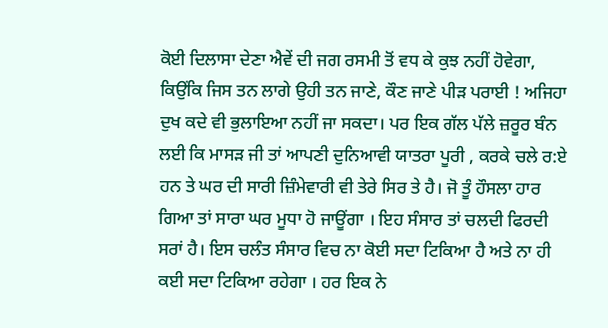ਕੋਈ ਦਿਲਾਸਾ ਦੇਣਾ ਐਵੇਂ ਦੀ ਜਗ ਰਸਮੀ ਤੋਂ ਵਧ ਕੇ ਕੁਝ ਨਹੀਂ ਹੋਵੇਗਾ, ਕਿਉਂਕਿ ਜਿਸ ਤਨ ਲਾਗੇ ਉਹੀ ਤਨ ਜਾਣੇ, ਕੌਣ ਜਾਣੇ ਪੀੜ ਪਰਾਈ ! ਅਜਿਹਾ ਦੁਖ ਕਦੇ ਵੀ ਭੁਲਾਇਆ ਨਹੀਂ ਜਾ ਸਕਦਾ। ਪਰ ਇਕ ਗੱਲ ਪੱਲੇ ਜ਼ਰੂਰ ਬੰਨ ਲਈ ਕਿ ਮਾਸੜ ਜੀ ਤਾਂ ਆਪਣੀ ਦੁਨਿਆਵੀ ਯਾਤਰਾ ਪੂਰੀ , ਕਰਕੇ ਚਲੇ ਰ:ਏ ਹਨ ਤੇ ਘਰ ਦੀ ਸਾਰੀ ਜ਼ਿੰਮੇਵਾਰੀ ਵੀ ਤੇਰੇ ਸਿਰ ਤੇ ਹੈ। ਜੋ ਤੂੰ ਹੌਸਲਾ ਹਾਰ ਗਿਆ ਤਾਂ ਸਾਰਾ ਘਰ ਮੂਧਾ ਹੋ ਜਾਊਂਗਾ । ਇਹ ਸੰਸਾਰ ਤਾਂ ਚਲਦੀ ਫਿਰਦੀ ਸਰਾਂ ਹੈ। ਇਸ ਚਲੰਤ ਸੰਸਾਰ ਵਿਚ ਨਾ ਕੋਈ ਸਦਾ ਟਿਕਿਆ ਹੈ ਅਤੇ ਨਾ ਹੀ ਕਈ ਸਦਾ ਟਿਕਿਆ ਰਹੇਗਾ । ਹਰ ਇਕ ਨੇ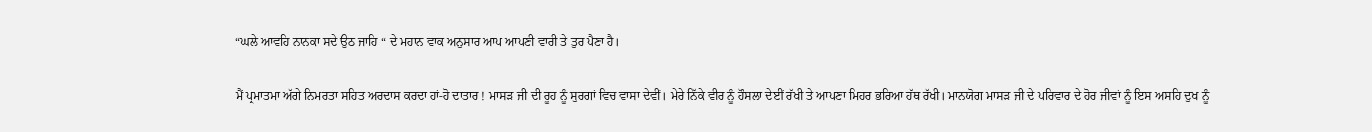“ਘਲੇ ਆਵਹਿ ਨਾਨਕਾ ਸਦੇ ਉਠ ਜਾਹਿ “ ਦੇ ਮਹਾਨ ਵਾਕ ਅਨੁਸਾਰ ਆਪ ਆਪਣੀ ਵਾਰੀ ਤੇ ਤੁਰ ਪੈਣਾ ਹੈ।

ਮੈਂ ਪ੍ਰਮਾਤਮਾ ਅੱਗੇ ਨਿਮਰਤਾ ਸਹਿਤ ਅਰਦਾਸ ਕਰਦਾ ਹਾਂ-ਹੋ ਦਾਤਾਰ ! ਮਾਸੜ ਜੀ ਦੀ ਰੂਹ ਨੂੰ ਸੁਰਗਾਂ ਵਿਚ ਵਾਸਾ ਦੇਵੀਂ। ਮੇਰੇ ਨਿੱਕੇ ਵੀਰ ਨੂੰ ਹੌਸਲਾ ਦੇਈਂ ਰੱਖੀ ਤੇ ਆਪਣਾ ਮਿਹਰ ਭਰਿਆ ਹੱਥ ਰੱਖੀ। ਮਾਨਯੋਗ ਮਾਸੜ ਜੀ ਦੇ ਪਰਿਵਾਰ ਦੇ ਹੋਰ ਜੀਵਾਂ ਨੂੰ ਇਸ ਅਸਹਿ ਦੁਖ ਨੂੰ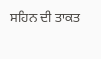ਸਹਿਨ ਦੀ ਤਾਕਤ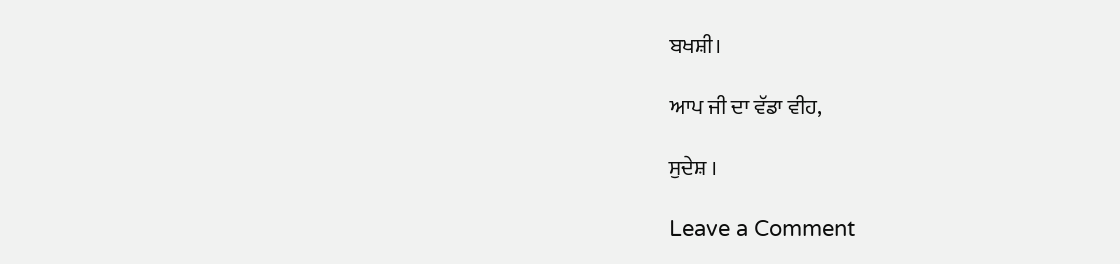ਬਖਸ਼ੀ।

ਆਪ ਜੀ ਦਾ ਵੱਡਾ ਵੀਹ,

ਸੁਦੇਸ਼ ।

Leave a Comment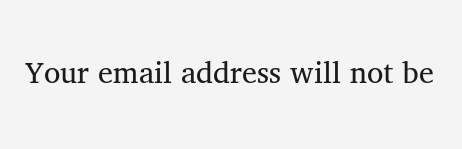Your email address will not be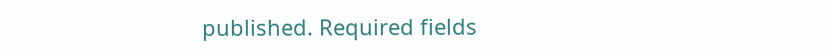published. Required fields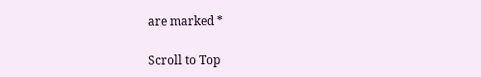are marked *

Scroll to Top